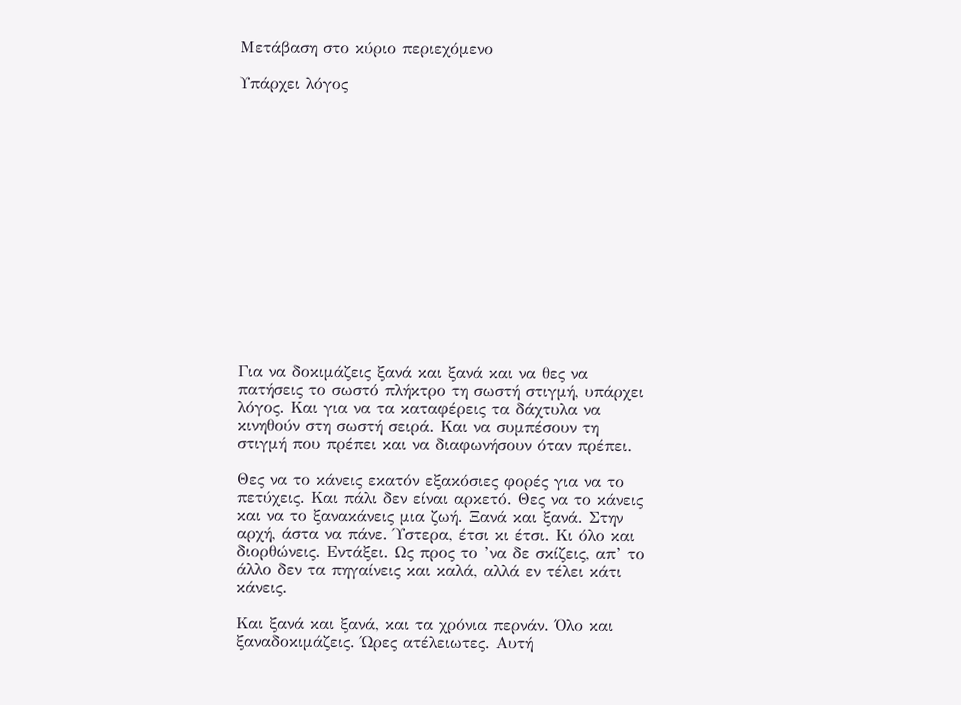Μετάβαση στο κύριο περιεχόμενο

Υπάρχει λόγος















Για να δοκιμάζεις ξανά και ξανά και να θες να πατήσεις το σωστό πλήκτρο τη σωστή στιγμή, υπάρχει λόγος. Και για να τα καταφέρεις τα δάχτυλα να κινηθούν στη σωστή σειρά. Και να συμπέσουν τη στιγμή που πρέπει και να διαφωνήσουν όταν πρέπει.

Θες να το κάνεις εκατόν εξακόσιες φορές για να το πετύχεις. Και πάλι δεν είναι αρκετό. Θες να το κάνεις και να το ξανακάνεις μια ζωή. Ξανά και ξανά. Στην αρχή, άστα να πάνε. Ύστερα, έτσι κι έτσι. Κι όλο και διορθώνεις. Εντάξει. Ως προς το ’να δε σκίζεις, απ’ το άλλο δεν τα πηγαίνεις και καλά, αλλά εν τέλει κάτι κάνεις.

Και ξανά και ξανά, και τα χρόνια περνάν. Όλο και ξαναδοκιμάζεις. Ώρες ατέλειωτες. Αυτή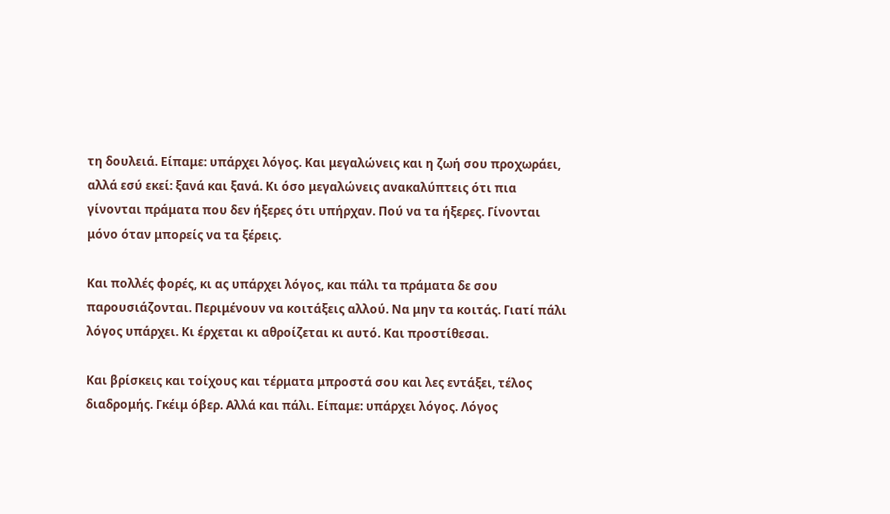τη δουλειά. Είπαμε: υπάρχει λόγος. Και μεγαλώνεις και η ζωή σου προχωράει, αλλά εσύ εκεί: ξανά και ξανά. Κι όσο μεγαλώνεις ανακαλύπτεις ότι πια γίνονται πράματα που δεν ήξερες ότι υπήρχαν. Πού να τα ήξερες. Γίνονται μόνο όταν μπορείς να τα ξέρεις.

Και πολλές φορές, κι ας υπάρχει λόγος, και πάλι τα πράματα δε σου παρουσιάζονται. Περιμένουν να κοιτάξεις αλλού. Να μην τα κοιτάς. Γιατί πάλι λόγος υπάρχει. Κι έρχεται κι αθροίζεται κι αυτό. Και προστίθεσαι.

Και βρίσκεις και τοίχους και τέρματα μπροστά σου και λες εντάξει, τέλος διαδρομής. Γκέιμ όβερ. Αλλά και πάλι. Είπαμε: υπάρχει λόγος. Λόγος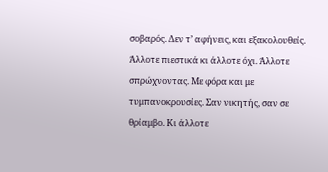σοβαρός. Δεν τ’ αφήνεις, και εξακολουθείς. Άλλοτε πιεστικά κι άλλοτε όχι. Άλλοτε σπρώχνοντας. Με φόρα και με τυμπανοκρουσίες. Σαν νικητής, σαν σε θρίαμβο. Κι άλλοτε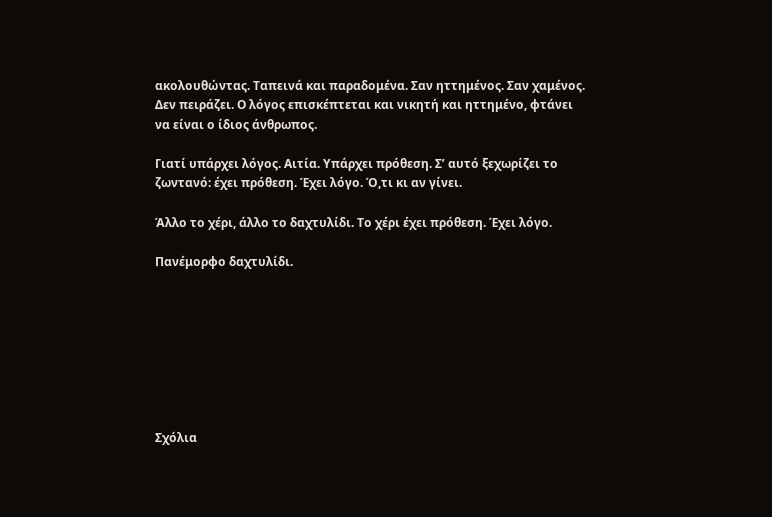ακολουθώντας. Ταπεινά και παραδομένα. Σαν ηττημένος. Σαν χαμένος. Δεν πειράζει. Ο λόγος επισκέπτεται και νικητή και ηττημένο, φτάνει να είναι ο ίδιος άνθρωπος.

Γιατί υπάρχει λόγος. Αιτία. Υπάρχει πρόθεση. Σ’ αυτό ξεχωρίζει το ζωντανό: έχει πρόθεση. Έχει λόγο. Ό,τι κι αν γίνει.

Άλλο το χέρι, άλλο το δαχτυλίδι. Το χέρι έχει πρόθεση. Έχει λόγο.

Πανέμορφο δαχτυλίδι.








Σχόλια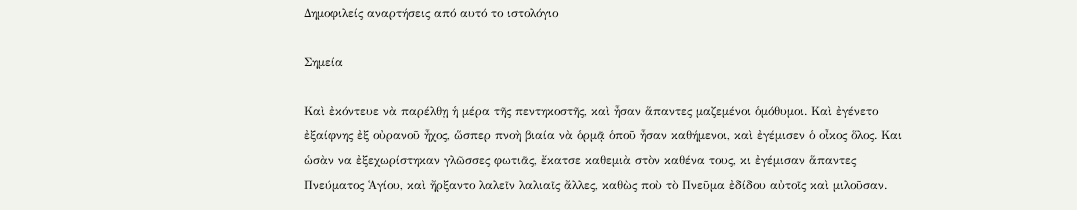Δημοφιλείς αναρτήσεις από αυτό το ιστολόγιο

Σημεία

Καὶ ἐκόντευε νὰ παρέλθῃ ἡ μέρα τῆς πεντηκοστῆς, καὶ ἦσαν ἅπαντες μαζεμένοι ὁμόθυμοι. Καὶ ἐγένετο ἐξαίφνης ἐξ οὐρανοῦ ἦχος, ὥσπερ πνοὴ βιαία νὰ ὁρμᾷ ὁποῦ ἦσαν καθήμενοι, καὶ ἐγέμισεν ὁ οἶκος ὅλος. Και ὡσὰν να ἐξεχωρίστηκαν γλῶσσες φωτιᾶς, ἔκατσε καθεμιὰ στὸν καθένα τους, κι ἐγέμισαν ἅπαντες Πνεύματος Ἁγίου, καὶ ἤρξαντο λαλεῖν λαλιαῖς ἄλλες, καθὼς ποὺ τὸ Πνεῦμα ἐδίδου αὐτοῖς καὶ μιλοῦσαν.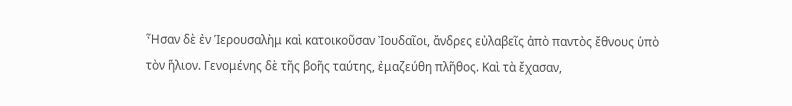Ἦσαν δὲ ἐν Ἱερουσαλὴμ καὶ κατοικοῦσαν Ἰουδαῖοι, ἄνδρες εὐλαβεῖς ἀπὸ παντὸς ἔθνους ὑπὸ τὸν ἥλιον. Γενομένης δὲ τῆς βοῆς ταύτης, ἐμαζεύθη πλῆθος. Καὶ τὰ ἔχασαν,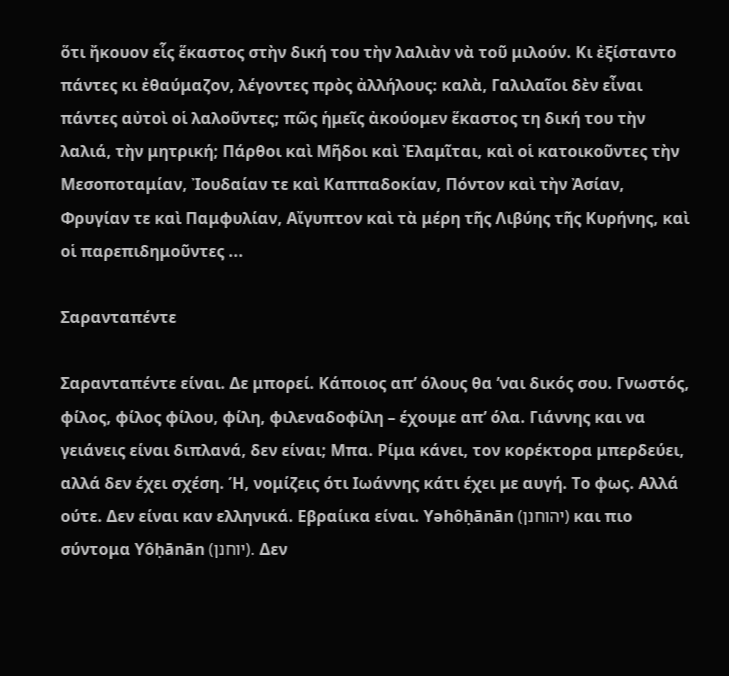ὅτι ἤκουον εἷς ἕκαστος στὴν δική του τὴν λαλιὰν νὰ τοῦ μιλούν. Κι ἐξίσταντο πάντες κι ἐθαύμαζον, λέγοντες πρὸς ἀλλήλους: καλὰ, Γαλιλαῖοι δὲν εἶναι πάντες αὐτοὶ οἱ λαλοῦντες; πῶς ἡμεῖς ἀκούομεν ἕκαστος τη δική του τὴν λαλιά, τὴν μητρική; Πάρθοι καὶ Μῆδοι καὶ Ἐλαμῖται, καὶ οἱ κατοικοῦντες τὴν Μεσοποταμίαν, Ἰουδαίαν τε καὶ Καππαδοκίαν, Πόντον καὶ τὴν Ἀσίαν, Φρυγίαν τε καὶ Παμφυλίαν, Αἴγυπτον καὶ τὰ μέρη τῆς Λιβύης τῆς Κυρήνης, καὶ οἱ παρεπιδημοῦντες ...

Σαρανταπέντε

Σαρανταπέντε είναι. Δε μπορεί. Κάποιος απ’ όλους θα ’ναι δικός σου. Γνωστός, φίλος, φίλος φίλου, φίλη, φιλεναδοφίλη – έχουμε απ’ όλα. Γιάννης και να γειάνεις είναι διπλανά, δεν είναι; Μπα. Ρίμα κάνει, τον κορέκτορα μπερδεύει, αλλά δεν έχει σχέση. Ή, νομίζεις ότι Ιωάννης κάτι έχει με αυγή. Το φως. Αλλά ούτε. Δεν είναι καν ελληνικά. Εβραίικα είναι. Yəhôḥānān (יהוחנן) και πιο σύντομα Yôḥānān (יוחנן). Δεν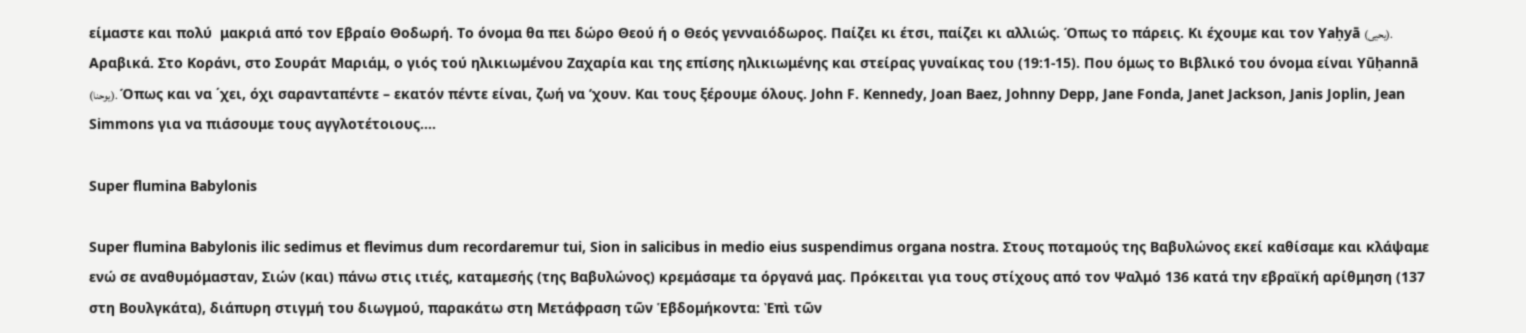είμαστε και πολύ  μακριά από τον Εβραίο Θοδωρή. Το όνομα θα πει δώρο Θεού ή ο Θεός γενναιόδωρος. Παίζει κι έτσι, παίζει κι αλλιώς. Όπως το πάρεις. Κι έχουμε και τον Yaḥyā (يحيى). Αραβικά. Στο Κοράνι, στο Σουράτ Μαριάμ, ο γιός τού ηλικιωμένου Ζαχαρία και της επίσης ηλικιωμένης και στείρας γυναίκας του (19:1-15). Που όμως το Βιβλικό του όνομα είναι Yūḥannā (يوحنا). Όπως και να ΄χει, όχι σαρανταπέντε – εκατόν πέντε είναι, ζωή να ’χουν. Και τους ξέρουμε όλους. John F. Kennedy, Joan Baez, Johnny Depp, Jane Fonda, Janet Jackson, Janis Joplin, Jean Simmons για να πιάσουμε τους αγγλοτέτοιους....

Super flumina Babylonis

Super flumina Babylonis ilic sedimus et flevimus dum recordaremur tui, Sion in salicibus in medio eius suspendimus organa nostra. Στους ποταμούς της Βαβυλώνος εκεί καθίσαμε και κλάψαμε ενώ σε αναθυμόμασταν, Σιών (και) πάνω στις ιτιές, καταμεσής (της Βαβυλώνος) κρεμάσαμε τα όργανά μας. Πρόκειται για τους στίχους από τον Ψαλμό 136 κατά την εβραϊκή αρίθμηση (137 στη Βουλγκάτα), διάπυρη στιγμή του διωγμού, παρακάτω στη Μετάφραση τῶν Ἑβδομήκοντα: Ἐπὶ τῶν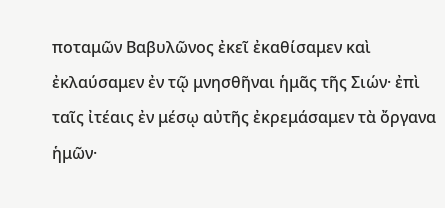ποταμῶν Βαβυλῶνος ἐκεῖ ἐκαθίσαμεν καὶ ἐκλαύσαμεν ἐν τῷ μνησθῆναι ἡμᾶς τῆς Σιών· ἐπὶ ταῖς ἰτέαις ἐν μέσῳ αὐτῆς ἐκρεμάσαμεν τὰ ὄργανα ἡμῶν·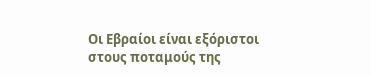Οι Εβραίοι είναι εξόριστοι στους ποταμούς της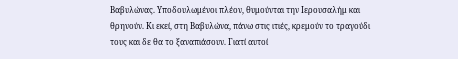Βαβυλώνας. Υποδουλωμένοι πλέον, θυμούνται την Ιερουσαλήμ και θρηνούν. Κι εκεί, στη Βαβυλώνα, πάνω στις ιτιές, κρεμούν το τραγούδι τους και δε θα το ξαναπιάσουν. Γιατί αυτοί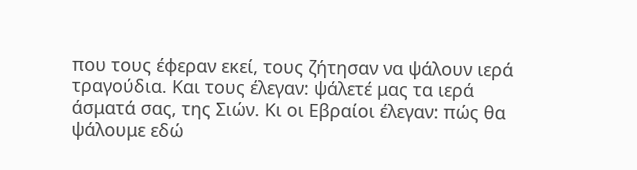που τους έφεραν εκεί, τους ζήτησαν να ψάλουν ιερά τραγούδια. Και τους έλεγαν: ψάλετέ μας τα ιερά άσματά σας, της Σιών. Κι οι Εβραίοι έλεγαν: πώς θα ψάλουμε εδώ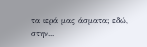τα ιερά μας άσματα; εδώ, στην...